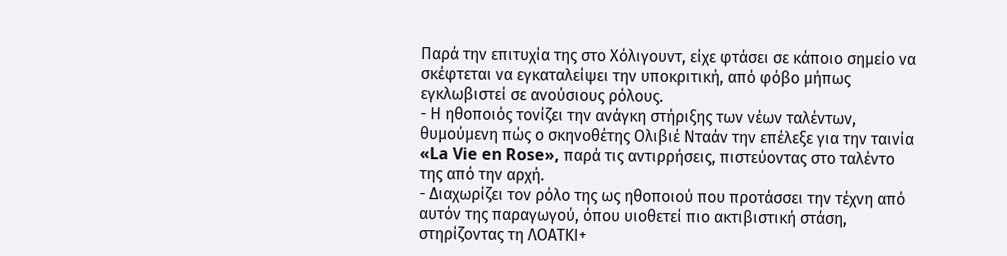Παρά την επιτυχία της στο Χόλιγουντ, είχε φτάσει σε κάποιο σημείο να σκέφτεται να εγκαταλείψει την υποκριτική, από φόβο μήπως εγκλωβιστεί σε ανούσιους ρόλους.
- Η ηθοποιός τονίζει την ανάγκη στήριξης των νέων ταλέντων, θυμούμενη πώς ο σκηνοθέτης Ολιβιέ Νταάν την επέλεξε για την ταινία «La Vie en Rose», παρά τις αντιρρήσεις, πιστεύοντας στο ταλέντο της από την αρχή.
- Διαχωρίζει τον ρόλο της ως ηθοποιού που προτάσσει την τέχνη από αυτόν της παραγωγού, όπου υιοθετεί πιο ακτιβιστική στάση, στηρίζοντας τη ΛΟΑΤΚΙ+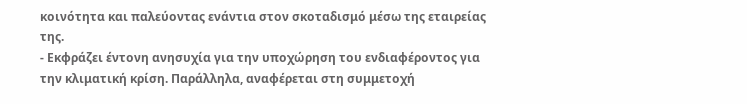κοινότητα και παλεύοντας ενάντια στον σκοταδισμό μέσω της εταιρείας της.
- Εκφράζει έντονη ανησυχία για την υποχώρηση του ενδιαφέροντος για την κλιματική κρίση. Παράλληλα, αναφέρεται στη συμμετοχή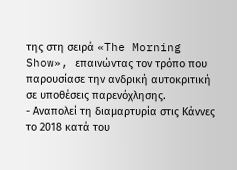της στη σειρά «The Morning Show», επαινώντας τον τρόπο που παρουσίασε την ανδρική αυτοκριτική σε υποθέσεις παρενόχλησης.
- Αναπολεί τη διαμαρτυρία στις Κάννες το 2018 κατά του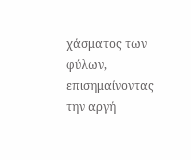χάσματος των φύλων, επισημαίνοντας την αργή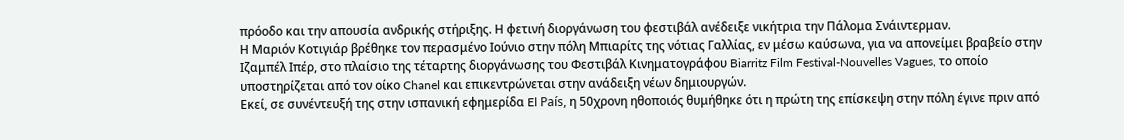πρόοδο και την απουσία ανδρικής στήριξης. Η φετινή διοργάνωση του φεστιβάλ ανέδειξε νικήτρια την Πάλομα Σνάιντερμαν.
Η Μαριόν Κοτιγιάρ βρέθηκε τον περασμένο Ιούνιο στην πόλη Μπιαρίτς της νότιας Γαλλίας, εν μέσω καύσωνα, για να απονείμει βραβείο στην Ιζαμπέλ Ιπέρ, στο πλαίσιο της τέταρτης διοργάνωσης του Φεστιβάλ Κινηματογράφου Biarritz Film Festival-Nouvelles Vagues, το οποίο υποστηρίζεται από τον οίκο Chanel και επικεντρώνεται στην ανάδειξη νέων δημιουργών.
Εκεί, σε συνέντευξή της στην ισπανική εφημερίδα El País, η 50χρονη ηθοποιός θυμήθηκε ότι η πρώτη της επίσκεψη στην πόλη έγινε πριν από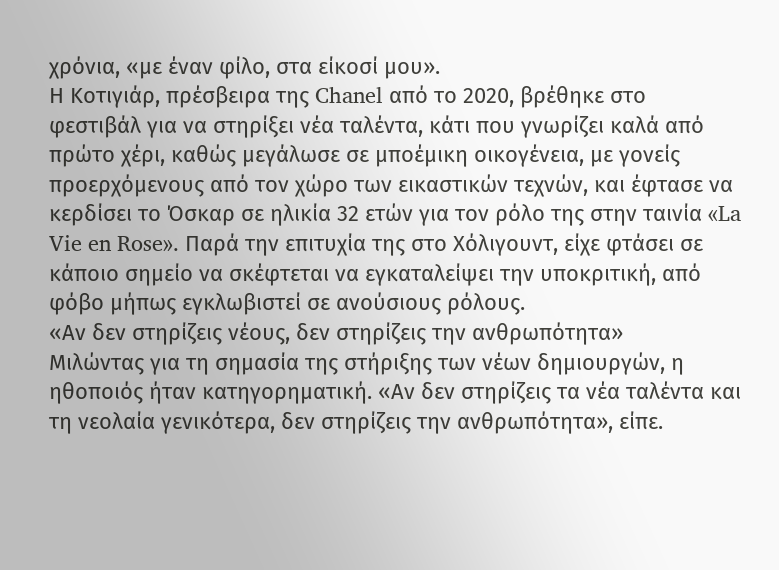χρόνια, «με έναν φίλο, στα είκοσί μου».
Η Κοτιγιάρ, πρέσβειρα της Chanel από το 2020, βρέθηκε στο φεστιβάλ για να στηρίξει νέα ταλέντα, κάτι που γνωρίζει καλά από πρώτο χέρι, καθώς μεγάλωσε σε μποέμικη οικογένεια, με γονείς προερχόμενους από τον χώρο των εικαστικών τεχνών, και έφτασε να κερδίσει το Όσκαρ σε ηλικία 32 ετών για τον ρόλο της στην ταινία «La Vie en Rose». Παρά την επιτυχία της στο Χόλιγουντ, είχε φτάσει σε κάποιο σημείο να σκέφτεται να εγκαταλείψει την υποκριτική, από φόβο μήπως εγκλωβιστεί σε ανούσιους ρόλους.
«Αν δεν στηρίζεις νέους, δεν στηρίζεις την ανθρωπότητα»
Μιλώντας για τη σημασία της στήριξης των νέων δημιουργών, η ηθοποιός ήταν κατηγορηματική. «Αν δεν στηρίζεις τα νέα ταλέντα και τη νεολαία γενικότερα, δεν στηρίζεις την ανθρωπότητα», είπε.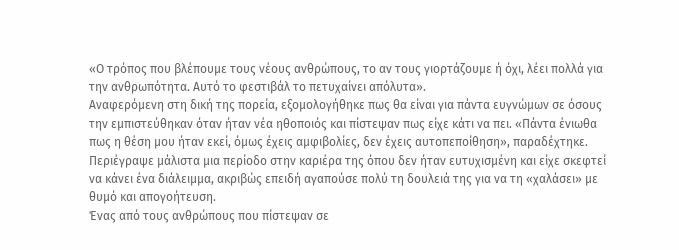«Ο τρόπος που βλέπουμε τους νέους ανθρώπους, το αν τους γιορτάζουμε ή όχι, λέει πολλά για την ανθρωπότητα. Αυτό το φεστιβάλ το πετυχαίνει απόλυτα».
Αναφερόμενη στη δική της πορεία, εξομολογήθηκε πως θα είναι για πάντα ευγνώμων σε όσους την εμπιστεύθηκαν όταν ήταν νέα ηθοποιός και πίστεψαν πως είχε κάτι να πει. «Πάντα ένιωθα πως η θέση μου ήταν εκεί, όμως έχεις αμφιβολίες, δεν έχεις αυτοπεποίθηση», παραδέχτηκε. Περιέγραψε μάλιστα μια περίοδο στην καριέρα της όπου δεν ήταν ευτυχισμένη και είχε σκεφτεί να κάνει ένα διάλειμμα, ακριβώς επειδή αγαπούσε πολύ τη δουλειά της για να τη «χαλάσει» με θυμό και απογοήτευση.
Ένας από τους ανθρώπους που πίστεψαν σε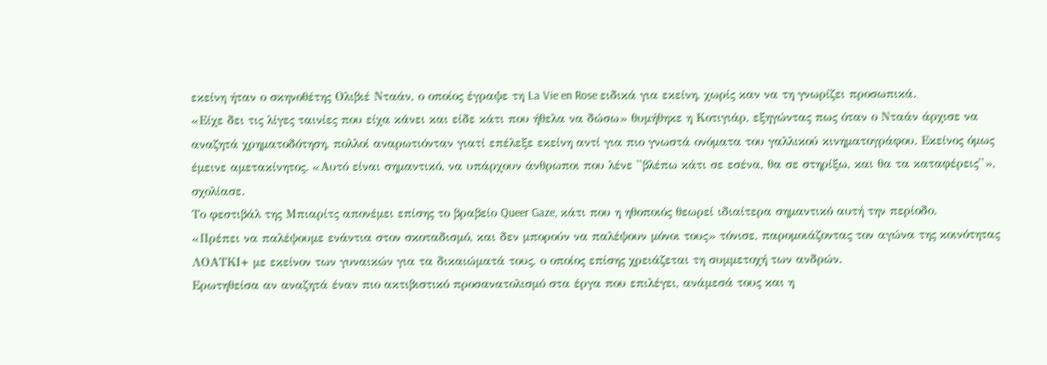εκείνη ήταν ο σκηνοθέτης Ολιβιέ Νταάν, ο οποίος έγραψε τη La Vie en Rose ειδικά για εκείνη, χωρίς καν να τη γνωρίζει προσωπικά.
«Είχε δει τις λίγες ταινίες που είχα κάνει και είδε κάτι που ήθελα να δώσω» θυμήθηκε η Κοτιγιάρ, εξηγώντας πως όταν ο Νταάν άρχισε να αναζητά χρηματοδότηση, πολλοί αναρωτιόνταν γιατί επέλεξε εκείνη αντί για πιο γνωστά ονόματα του γαλλικού κινηματογράφου. Εκείνος όμως έμεινε αμετακίνητος. «Αυτό είναι σημαντικό, να υπάρχουν άνθρωποι που λένε ''βλέπω κάτι σε εσένα, θα σε στηρίξω, και θα τα καταφέρεις''», σχολίασε.
Το φεστιβάλ της Μπιαρίτς απονέμει επίσης το βραβείο Queer Gaze, κάτι που η ηθοποιός θεωρεί ιδιαίτερα σημαντικό αυτή την περίοδο.
«Πρέπει να παλέψουμε ενάντια στον σκοταδισμό, και δεν μπορούν να παλέψουν μόνοι τους» τόνισε, παρομοιάζοντας τον αγώνα της κοινότητας ΛΟΑΤΚΙ+ με εκείνον των γυναικών για τα δικαιώματά τους, ο οποίος επίσης χρειάζεται τη συμμετοχή των ανδρών.
Ερωτηθείσα αν αναζητά έναν πιο ακτιβιστικό προσανατολισμό στα έργα που επιλέγει, ανάμεσά τους και η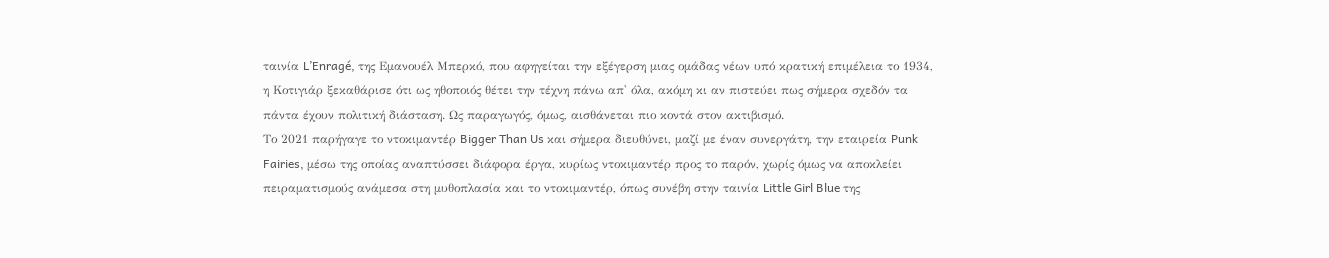ταινία L’Enragé, της Εμανουέλ Μπερκό, που αφηγείται την εξέγερση μιας ομάδας νέων υπό κρατική επιμέλεια το 1934, η Κοτιγιάρ ξεκαθάρισε ότι ως ηθοποιός θέτει την τέχνη πάνω απ' όλα, ακόμη κι αν πιστεύει πως σήμερα σχεδόν τα πάντα έχουν πολιτική διάσταση. Ως παραγωγός, όμως, αισθάνεται πιο κοντά στον ακτιβισμό.
Το 2021 παρήγαγε το ντοκιμαντέρ Bigger Than Us και σήμερα διευθύνει, μαζί με έναν συνεργάτη, την εταιρεία Punk Fairies, μέσω της οποίας αναπτύσσει διάφορα έργα, κυρίως ντοκιμαντέρ προς το παρόν, χωρίς όμως να αποκλείει πειραματισμούς ανάμεσα στη μυθοπλασία και το ντοκιμαντέρ, όπως συνέβη στην ταινία Little Girl Blue της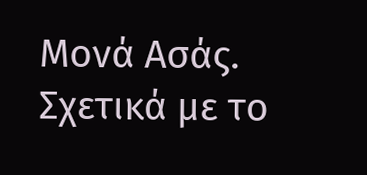Μονά Ασάς.
Σχετικά με το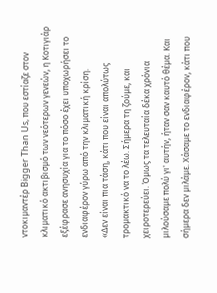ντοκιμαντέρ Bigger Than Us, που εστίαζε στον κλιματικό ακτιβισμό των νεότερων γενεών, η Κοτιγιάρ εξέφρασε ανησυχία για το πόσο έχει υποχωρήσει το ενδιαφέρον γύρω από την κλιματική κρίση.
«Δεν είναι πια τάση, κάτι που είναι απολύτως τρομακτικό να το λέω. Σήμερα τη ζούμε, και χειροτερεύει. Όμως τα τελευταία δέκα χρόνια μιλούσαμε πολύ γι' αυτήν, ήταν σαν καυτό θέμα. Και σήμερα δεν μιλάμε. Χάσαμε το ενδιαφέρον, κάτι που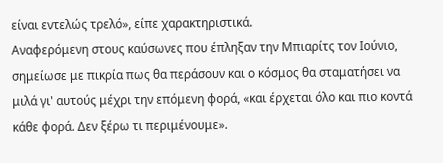είναι εντελώς τρελό», είπε χαρακτηριστικά.
Αναφερόμενη στους καύσωνες που έπληξαν την Μπιαρίτς τον Ιούνιο, σημείωσε με πικρία πως θα περάσουν και ο κόσμος θα σταματήσει να μιλά γι' αυτούς μέχρι την επόμενη φορά, «και έρχεται όλο και πιο κοντά κάθε φορά. Δεν ξέρω τι περιμένουμε».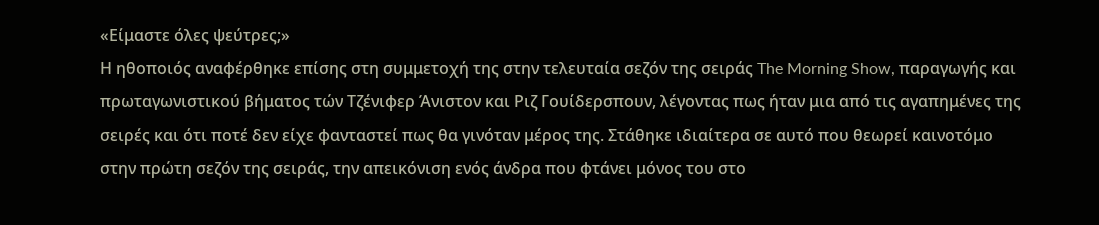«Είμαστε όλες ψεύτρες;»
Η ηθοποιός αναφέρθηκε επίσης στη συμμετοχή της στην τελευταία σεζόν της σειράς The Morning Show, παραγωγής και πρωταγωνιστικού βήματος τών Τζένιφερ Άνιστον και Ριζ Γουίδερσπουν, λέγοντας πως ήταν μια από τις αγαπημένες της σειρές και ότι ποτέ δεν είχε φανταστεί πως θα γινόταν μέρος της. Στάθηκε ιδιαίτερα σε αυτό που θεωρεί καινοτόμο στην πρώτη σεζόν της σειράς, την απεικόνιση ενός άνδρα που φτάνει μόνος του στο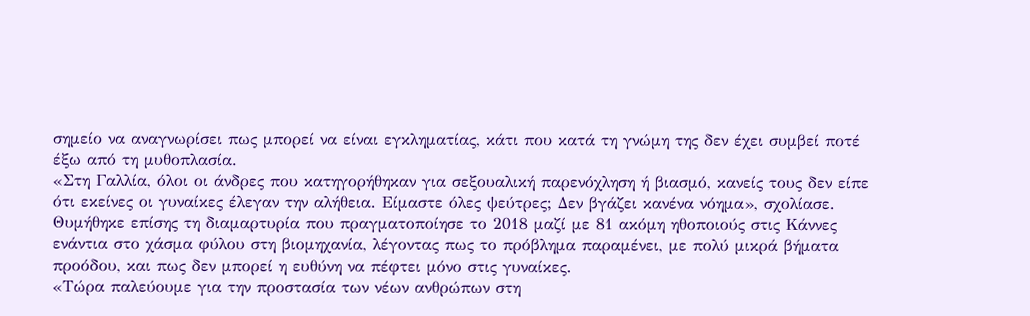σημείο να αναγνωρίσει πως μπορεί να είναι εγκληματίας, κάτι που κατά τη γνώμη της δεν έχει συμβεί ποτέ έξω από τη μυθοπλασία.
«Στη Γαλλία, όλοι οι άνδρες που κατηγορήθηκαν για σεξουαλική παρενόχληση ή βιασμό, κανείς τους δεν είπε ότι εκείνες οι γυναίκες έλεγαν την αλήθεια. Είμαστε όλες ψεύτρες; Δεν βγάζει κανένα νόημα», σχολίασε.
Θυμήθηκε επίσης τη διαμαρτυρία που πραγματοποίησε το 2018 μαζί με 81 ακόμη ηθοποιούς στις Κάννες ενάντια στο χάσμα φύλου στη βιομηχανία, λέγοντας πως το πρόβλημα παραμένει, με πολύ μικρά βήματα προόδου, και πως δεν μπορεί η ευθύνη να πέφτει μόνο στις γυναίκες.
«Τώρα παλεύουμε για την προστασία των νέων ανθρώπων στη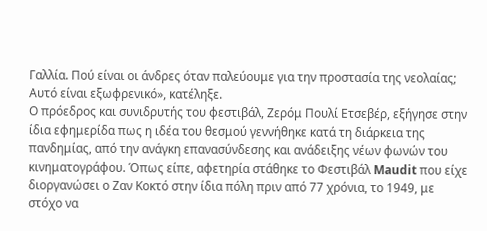Γαλλία. Πού είναι οι άνδρες όταν παλεύουμε για την προστασία της νεολαίας; Αυτό είναι εξωφρενικό», κατέληξε.
Ο πρόεδρος και συνιδρυτής του φεστιβάλ, Ζερόμ Πουλί Ετσεβέρ, εξήγησε στην ίδια εφημερίδα πως η ιδέα του θεσμού γεννήθηκε κατά τη διάρκεια της πανδημίας, από την ανάγκη επανασύνδεσης και ανάδειξης νέων φωνών του κινηματογράφου. Όπως είπε, αφετηρία στάθηκε το Φεστιβάλ Maudit που είχε διοργανώσει ο Ζαν Κοκτό στην ίδια πόλη πριν από 77 χρόνια, το 1949, με στόχο να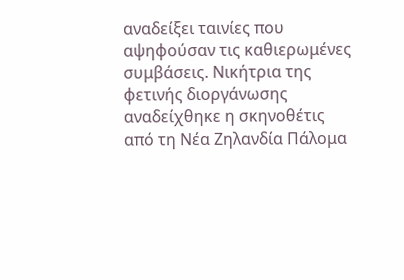αναδείξει ταινίες που αψηφούσαν τις καθιερωμένες συμβάσεις. Νικήτρια της φετινής διοργάνωσης αναδείχθηκε η σκηνοθέτις από τη Νέα Ζηλανδία Πάλομα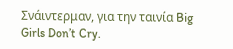Σνάιντερμαν, για την ταινία Big Girls Don’t Cry.